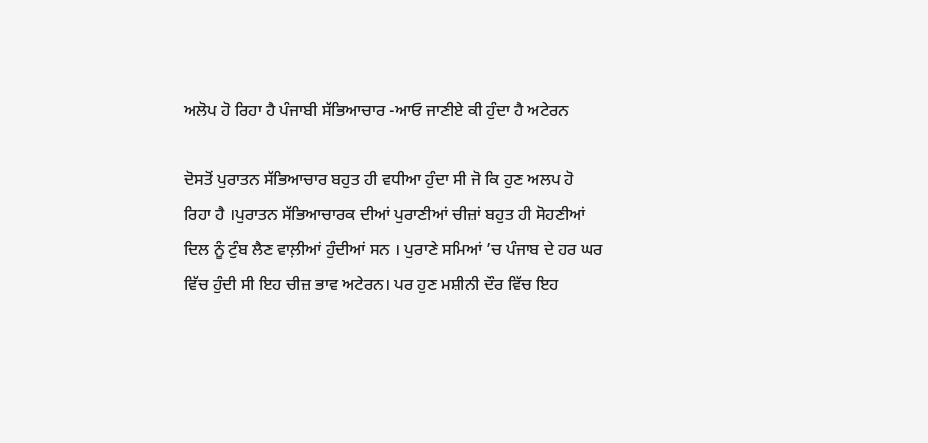ਅਲੋਪ ਹੋ ਰਿਹਾ ਹੈ ਪੰਜਾਬੀ ਸੱਭਿਆਚਾਰ -ਆਓ ਜਾਣੀਏ ਕੀ ਹੁੰਦਾ ਹੈ ਅਟੇਰਨ

ਦੋਸਤੋਂ ਪੁਰਾਤਨ ਸੱਭਿਆਚਾਰ ਬਹੁਤ ਹੀ ਵਧੀਆ ਹੁੰਦਾ ਸੀ ਜੋ ਕਿ ਹੁਣ ਅਲਪ ਹੋ ਰਿਹਾ ਹੈ ।ਪੁਰਾਤਨ ਸੱਭਿਆਚਾਰਕ ਦੀਆਂ ਪੁਰਾਣੀਆਂ ਚੀਜ਼ਾਂ ਬਹੁਤ ਹੀ ਸੋਹਣੀਆਂ ਦਿਲ ਨੂੰ ਟੁੰਬ ਲੈਣ ਵਾਲ਼ੀਆਂ ਹੁੰਦੀਆਂ ਸਨ । ਪੁਰਾਣੇ ਸਮਿਆਂ ’ਚ ਪੰਜਾਬ ਦੇ ਹਰ ਘਰ ਵਿੱਚ ਹੁੰਦੀ ਸੀ ਇਹ ਚੀਜ਼ ਭਾਵ ਅਟੇਰਨ। ਪਰ ਹੁਣ ਮਸ਼ੀਨੀ ਦੌਰ ਵਿੱਚ ਇਹ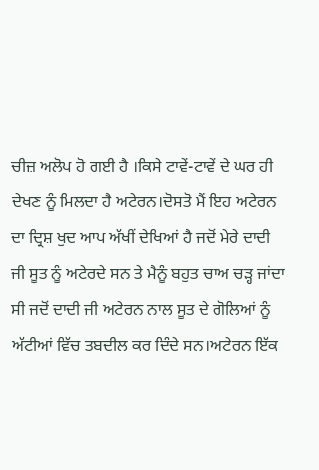ਚੀਜ਼ ਅਲੋਪ ਹੋ ਗਈ ਹੈ ।ਕਿਸੇ ਟਾਵੇਂ-ਟਾਵੇਂ ਦੇ ਘਰ ਹੀ ਦੇਖਣ ਨੂੰ ਮਿਲਦਾ ਹੈ ਅਟੇਰਨ।ਦੋਸਤੋ ਮੈਂ ਇਹ ਅਟੇਰਨ ਦਾ ਦ੍ਰਿਸ਼ ਖੁਦ ਆਪ ਅੱਖੀਂ ਦੇਖਿਆਂ ਹੈ ਜਦੋਂ ਮੇਰੇ ਦਾਦੀ ਜੀ ਸੂਤ ਨੂੰ ਅਟੇਰਦੇ ਸਨ ਤੇ ਮੈਨੂੰ ਬਹੁਤ ਚਾਅ ਚੜ੍ਹ ਜਾਂਦਾ ਸੀ ਜਦੋਂ ਦਾਦੀ ਜੀ ਅਟੇਰਨ ਨਾਲ ਸੂਤ ਦੇ ਗੋਲਿਆਂ ਨੂੰ ਅੱਟੀਆਂ ਵਿੱਚ ਤਬਦੀਲ ਕਰ ਦਿੰਦੇ ਸਨ।ਅਟੇਰਨ ਇੱਕ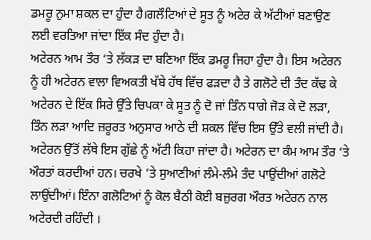ਡਮਰੂ ਨੁਮਾ ਸ਼ਕਲ ਦਾ ਹੁੰਦਾ ਹੈ।ਗਲੌਟਿਆਂ ਦੇ ਸੂਤ ਨੂੰ ਅਟੇਰ ਕੇ ਅੱਟੀਆਂ ਬਣਾਉਣ ਲਈ ਵਰਤਿਆ ਜਾਂਦਾ ਇੱਕ ਸੰਦ ਹੁੰਦਾ ਹੈ।
ਅਟੇਰਨ ਆਮ ਤੌਰ ‘ਤੇ ਲੱਕੜ ਦਾ ਬਣਿਆ ਇੱਕ ਡਮਰੂ ਜਿਹਾ ਹੁੰਦਾ ਹੈ। ਇਸ ਅਟੇਰਨ ਨੂੰ ਹੀ ਅਟੇਰਨ ਵਾਲਾ ਵਿਅਕਤੀ ਖੱਬੇ ਹੱਥ ਵਿੱਚ ਫੜਦਾ ਹੈ ਤੇ ਗਲੋਟੇ ਦੀ ਤੰਦ ਕੱਢ ਕੇ ਅਟੇਰਨ ਦੇ ਇੱਕ ਸਿਰੇ ਉੱਤੇ ਚਿਪਕਾ ਕੇ ਸੂਤ ਨੂੰ ਦੋ ਜਾਂ ਤਿੰਨ ਧਾਗੇ ਜੋੜ ਕੇ ਦੋ ਲੜਾ, ਤਿੰਨ ਲੜਾ ਆਦਿ ਜ਼ਰੂਰਤ ਅਨੁਸਾਰ ਆਠੇ ਦੀ ਸ਼ਕਲ ਵਿੱਚ ਇਸ ਉੱਤੇ ਵਲੀ ਜਾਂਦੀ ਹੈ। ਅਟੇਰਨ ਉੱਤੋਂ ਲੱਥੇ ਇਸ ਗੁੱਛੇ ਨੂੰ ਅੱਟੀ ਕਿਹਾ ਜਾਂਦਾ ਹੈ। ਅਟੇਰਨ ਦਾ ਕੰਮ ਆਮ ਤੌਰ ‘ਤੇ ਔਰਤਾਂ ਕਰਦੀਆਂ ਹਨ। ਚਰਖੇ ’ਤੇ ਸੁਆਣੀਆਂ ਲੰਮੇ-ਲੰਮੇ ਤੰਦ ਪਾਉਂਦੀਆਂ ਗਲੋਟੇ ਲਾਉਂਦੀਆਂ। ਇੰਨਾ ਗਲੋਟਿਆਂ ਨੂੰ ਕੋਲ ਬੈਠੀ ਕੋਈ ਬਜ਼ੁਰਗ ਔਰਤ ਅਟੇਰਨ ਨਾਲ ਅਟੇਰਦੀ ਰਹਿੰਦੀ ।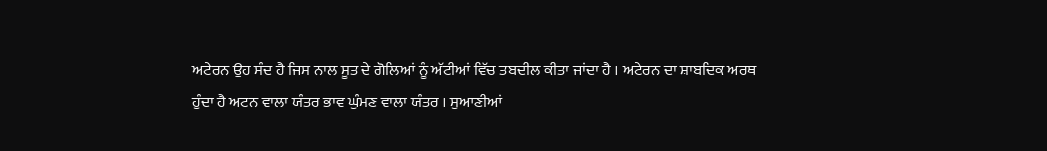ਅਟੇਰਨ ਉਹ ਸੰਦ ਹੈ ਜਿਸ ਨਾਲ ਸੂਤ ਦੇ ਗੋਲਿਆਂ ਨੂੰ ਅੱਟੀਆਂ ਵਿੱਚ ਤਬਦੀਲ ਕੀਤਾ ਜਾਂਦਾ ਹੈ । ਅਟੇਰਨ ਦਾ ਸ਼ਾਬਦਿਕ ਅਰਥ ਹੁੰਦਾ ਹੈ ਅਟਨ ਵਾਲਾ ਯੰਤਰ ਭਾਵ ਘੁੰਮਣ ਵਾਲਾ ਯੰਤਰ । ਸੁਆਣੀਆਂ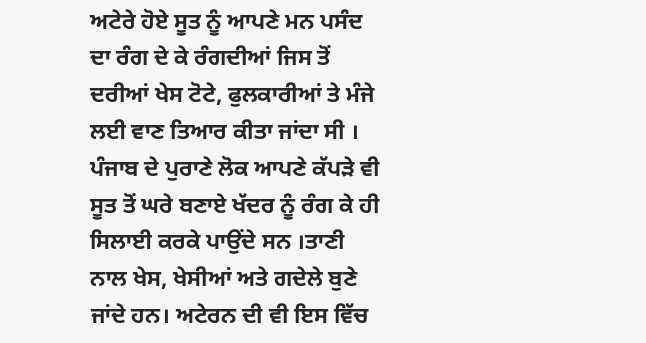ਅਟੇਰੇ ਹੋਏ ਸੂਤ ਨੂੰ ਆਪਣੇ ਮਨ ਪਸੰਦ ਦਾ ਰੰਗ ਦੇ ਕੇ ਰੰਗਦੀਆਂ ਜਿਸ ਤੋਂ ਦਰੀਆਂ ਖੇਸ ਟੋਟੇ, ਫੁਲਕਾਰੀਆਂ ਤੇ ਮੰਜੇ ਲਈ ਵਾਣ ਤਿਆਰ ਕੀਤਾ ਜਾਂਦਾ ਸੀ । ਪੰਜਾਬ ਦੇ ਪੁਰਾਣੇ ਲੋਕ ਆਪਣੇ ਕੱਪੜੇ ਵੀ ਸੂਤ ਤੋਂ ਘਰੇ ਬਣਾਏ ਖੱਦਰ ਨੂੰ ਰੰਗ ਕੇ ਹੀ ਸਿਲਾਈ ਕਰਕੇ ਪਾਉਂਦੇ ਸਨ ।ਤਾਣੀ ਨਾਲ ਖੇਸ, ਖੇਸੀਆਂ ਅਤੇ ਗਦੇਲੇ ਬੁਣੇ ਜਾਂਦੇ ਹਨ। ਅਟੇਰਨ ਦੀ ਵੀ ਇਸ ਵਿੱਚ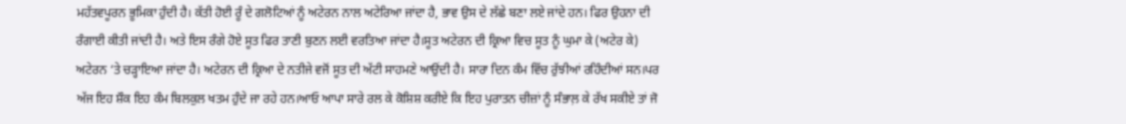ਮਹੱਤਵਪੂਰਨ ਭੂਮਿਕਾ ਹੁੰਦੀ ਹੈ। ਕੱਤੀ ਹੋਈ ਰੂੰ ਦੇ ਗਲੋਟਿਆਂ ਨੂੰ ਅਟੇਰਨ ਨਾਲ ਅਟੇਰਿਆ ਜਾਂਦਾ ਹੈ, ਭਾਵ ਉਸ ਦੇ ਲੱਛੇ ਬਣਾ ਲਏ ਜਾਂਦੇ ਹਨ। ਫਿਰ ਉਹਨਾ ਦੀ ਰੰਗਾਈ ਕੀਤੀ ਜਾਂਦੀ ਹੈ। ਅਤੇ ਇਸ ਰੰਗੇ ਹੋਏ ਸੂਤ ਫਿਰ ਤਾਣੀ ਬੁਣਨ ਲਈ ਵਰਤਿਆ ਜਾਂਦਾ ਹੈ।ਸੂਤ ਅਟੇਰਨ ਦੀ ਕ੍ਰਿਆ ਵਿਚ ਸੂਤ ਨੂੰ ਘੁਮਾ ਕੇ (ਅਟੇਰ ਕੇ) ਅਟੇਰਨ ‘ਤੇ ਚੜ੍ਹਾਇਆ ਜਾਂਦਾ ਹੈ। ਅਟੇਰਨ ਦੀ ਕ੍ਰਿਆ ਦੇ ਨਤੀਜੇ ਵਜੋਂ ਸੂਤ ਦੀ ਅੱਟੀ ਸਾਹਮਣੇ ਆਉਂਦੀ ਹੈ। ਸਾਰਾ ਦਿਨ ਕੰਮ ਵਿੱਚ ਰੁੱਝੀਆਂ ਰਹਿੰਦੀਆਂ ਸਨ।ਪਰ ਅੱਜ ਇਹ ਸ਼ੌਕ ਇਹ ਕੰਮ ਬਿਲਕੁਲ ਖਤਮ ਹੁੰਦੇ ਜਾ ਰਹੇ ਹਨ।ਆਓ ਆਪਾ ਸਾਰੇ ਰਲ ਕੇ ਕੋਸ਼ਿਸ਼ ਕਰੀਏ ਕਿ ਇਹ ਪੁਰਾਤਨ ਚੀਜ਼ਾਂ ਨੂੰ ਸੰਭਾਲ਼ ਕੇ ਰੱਖ ਸਕੀਏ ਤਾਂ ਜੋ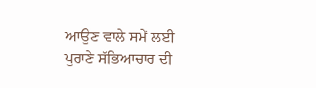ਆਉਣ ਵਾਲੇ ਸਮੇਂ ਲਈ ਪੁਰਾਣੇ ਸੱਭਿਆਚਾਰ ਦੀ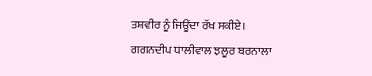ਤਸ਼ਵੀਰ ਨੂੰ ਜਿਊਂਦਾ ਰੱਖ ਸਕੀਏ।
ਗਗਨਦੀਪ ਧਾਲੀਵਾਲ ਝਲੂਰ ਬਰਨਾਲਾ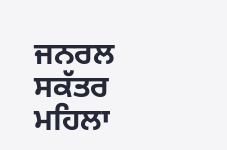ਜਨਰਲ ਸਕੱਤਰ ਮਹਿਲਾ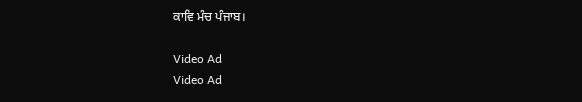ਕਾਵਿ ਮੰਚ ਪੰਜਾਬ।

Video Ad
Video Ad